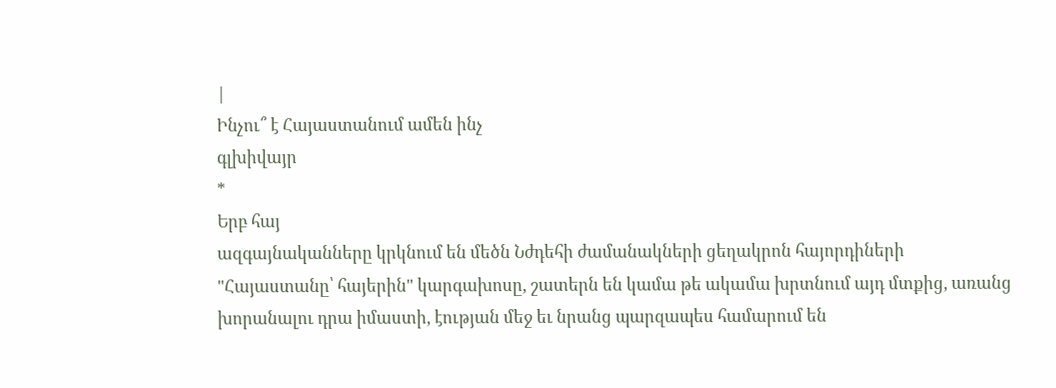|
Ինչու՞ է Հայաստանում ամեն ինչ
գլխիվայր
*
Երբ հայ
ազգայնականները կրկնում են մեծն Նժդեհի ժամանակների ցեղակրոն հայորդիների
"Հայաստանը՝ հայերին" կարգախոսը, շատերն են կամա թե ակամա խրտնում այդ մտքից, առանց
խորանալու դրա իմաստի, էության մեջ եւ նրանց պարզապես համարում են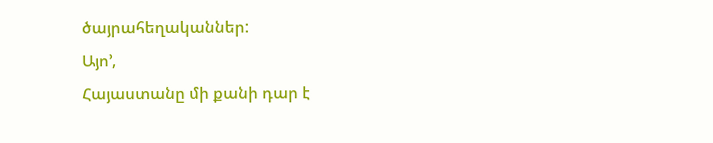ծայրահեղականներ:
Այո’,
Հայաստանը մի քանի դար է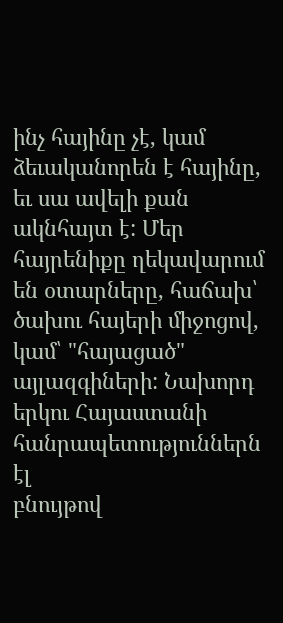ինչ հայինը չէ, կամ ձեւականորեն է հայինը, եւ սա ավելի քան
ակնհայտ է: Մեր հայրենիքը ղեկավարում են օտարները, հաճախ՝ ծախու հայերի միջոցով,
կամ՝ "հայացած" այլազգիների: Նախորդ երկու Հայաստանի հանրապետություններն էլ
բնույթով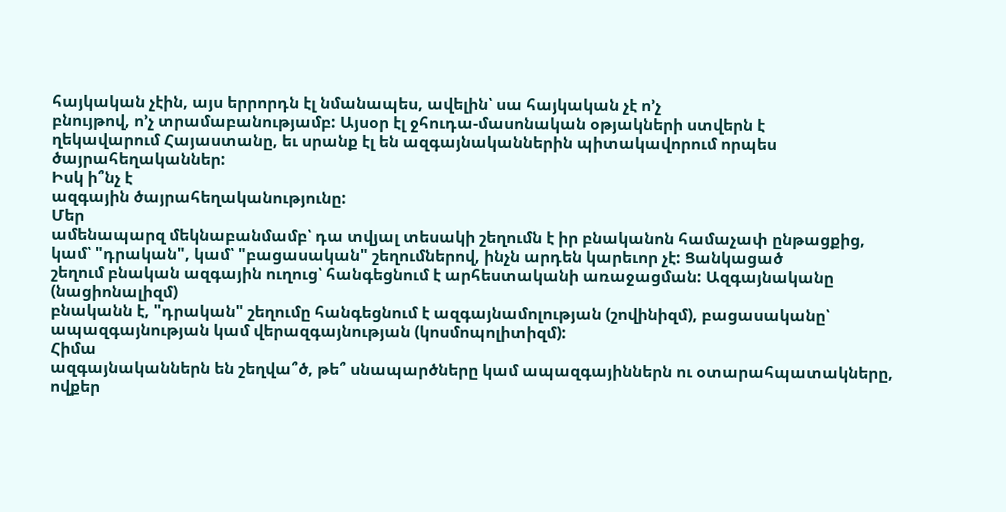հայկական չէին, այս երրորդն էլ նմանապես, ավելին՝ սա հայկական չէ ո’չ
բնույթով, ո’չ տրամաբանությամբ: Այսօր էլ ջհուդա-մասոնական օթյակների ստվերն է
ղեկավարում Հայաստանը, եւ սրանք էլ են ազգայնականներին պիտակավորում որպես
ծայրահեղականներ:
Իսկ ի՞նչ է
ազգային ծայրահեղականությունը:
Մեր
ամենապարզ մեկնաբանմամբ՝ դա տվյալ տեսակի շեղումն է իր բնականոն համաչափ ընթացքից,
կամ՝ "դրական", կամ՝ "բացասական" շեղումներով, ինչն արդեն կարեւոր չէ: Ցանկացած
շեղում բնական ազգային ուղուց՝ հանգեցնում է արհեստականի առաջացման: Ազգայնականը (նացիոնալիզմ)
բնականն է, "դրական" շեղումը հանգեցնում է ազգայնամոլության (շովինիզմ), բացասականը՝
ապազգայնության կամ վերազգայնության (կոսմոպոլիտիզմ):
Հիմա
ազգայնականներն են շեղվա՞ծ, թե՞ սնապարծները կամ ապազգայիններն ու օտարահպատակները,
ովքեր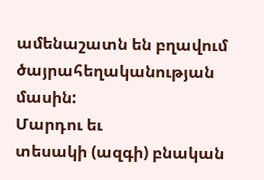ամենաշատն են բղավում ծայրահեղականության մասին:
Մարդու եւ
տեսակի (ազգի) բնական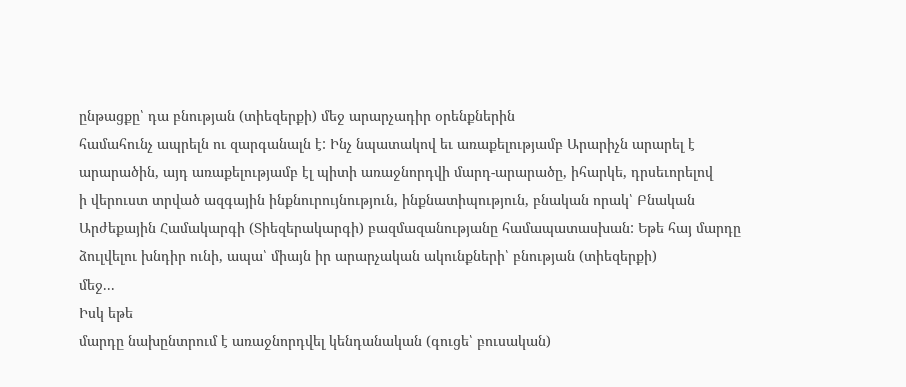ընթացքը՝ դա բնության (տիեզերքի) մեջ արարչադիր օրենքներին
համահունչ ապրելն ու զարգանալն է: Ինչ նպատակով եւ առաքելությամբ Արարիչն արարել է
արարածին, այդ առաքելությամբ էլ պիտի առաջնորդվի մարդ-արարածը, իհարկե, դրսեւորելով
ի վերուստ տրված ազգային ինքնուրույնություն, ինքնատիպություն, բնական որակ՝ Բնական
Արժեքային Համակարգի (Տիեզերակարգի) բազմազանությանը համապատասխան: Եթե հայ մարդը
ձուլվելու խնդիր ունի, ապա՝ միայն իր արարչական ակունքների՝ բնության (տիեզերքի)
մեջ...
Իսկ եթե
մարդը նախընտրում է առաջնորդվել կենդանական (գուցե՝ բուսական)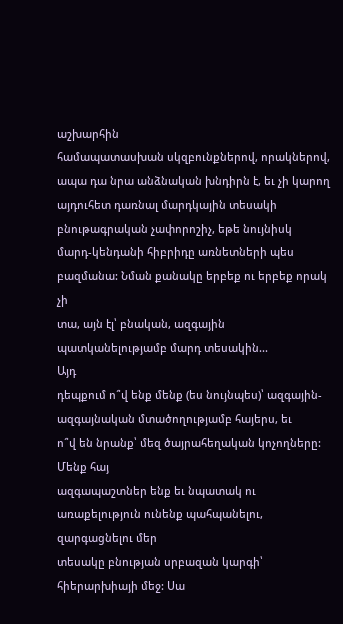աշխարհին
համապատասխան սկզբունքներով, որակներով, ապա դա նրա անձնական խնդիրն է, եւ չի կարող
այդուհետ դառնալ մարդկային տեսակի բնութագրական չափորոշիչ, եթե նույնիսկ
մարդ-կենդանի հիբրիդը առնետների պես բազմանա: Նման քանակը երբեք ու երբեք որակ չի
տա, այն էլ՝ բնական, ազգային պատկանելությամբ մարդ տեսակին...
Այդ
դեպքում ո՞վ ենք մենք (ես նույնպես)՝ ազգային-ազգայնական մտածողությամբ հայերս, եւ
ո՞վ են նրանք՝ մեզ ծայրահեղական կոչողները:
Մենք հայ
ազգապաշտներ ենք եւ նպատակ ու առաքելություն ունենք պահպանելու, զարգացնելու մեր
տեսակը բնության սրբազան կարգի՝ հիերարխիայի մեջ: Սա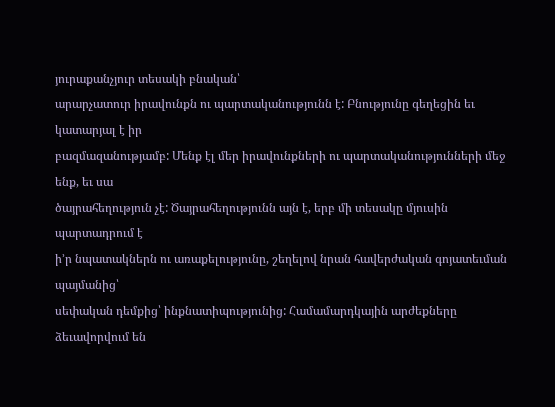յուրաքանչյուր տեսակի բնական՝
արարչատուր իրավունքն ու պարտականությունն է: Բնությունը գեղեցին եւ կատարյալ է իր
բազմազանությամբ: Մենք էլ մեր իրավունքների ու պարտականությունների մեջ ենք, եւ սա
ծայրահեղություն չէ: Ծայրահեղությունն այն է, երբ մի տեսակը մյուսին պարտադրում է
ի’ր նպատակներն ու առաքելությունը, շեղելով նրան հավերժական գոյատեւման պայմանից՝
սեփական դեմքից՝ ինքնատիպությունից: Համամարդկային արժեքները ձեւավորվում են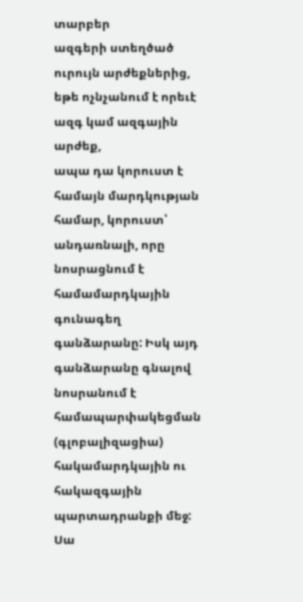տարբեր
ազգերի ստեղծած ուրույն արժեքներից, եթե ոչնչանում է որեւէ ազգ կամ ազգային արժեք,
ապա դա կորուստ է համայն մարդկության համար, կորուստ՝ անդառնալի, որը նոսրացնում է
համամարդկային գունագեղ գանձարանը: Իսկ այդ գանձարանը գնալով նոսրանում է
համապարփակեցման (գլոբալիզացիա) հակամարդկային ու հակազգային պարտադրանքի մեջ: Սա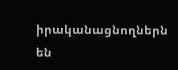իրականացնողներն են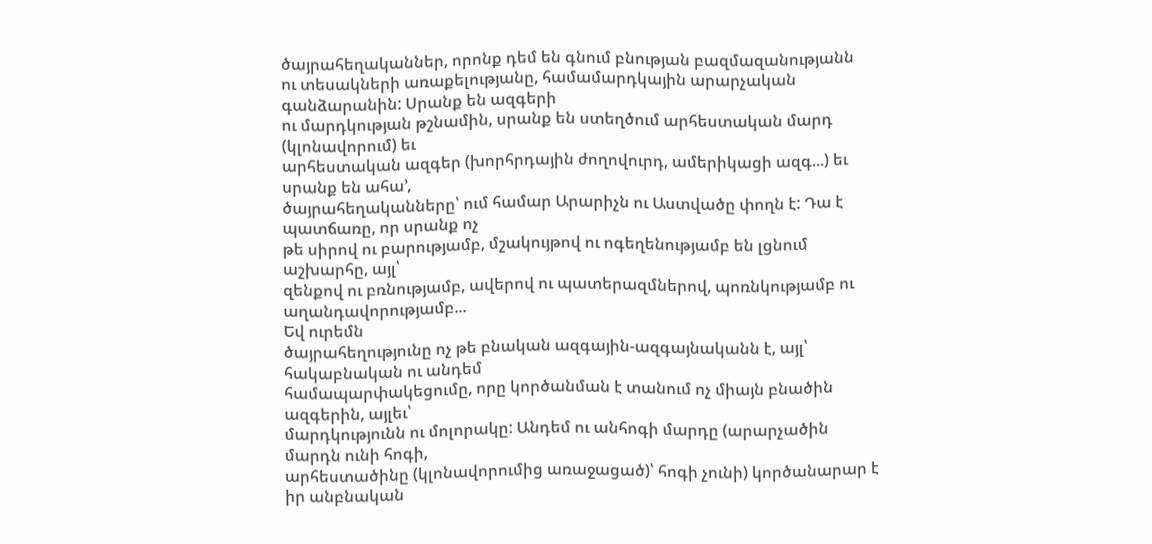ծայրահեղականներ, որոնք դեմ են գնում բնության բազմազանությանն
ու տեսակների առաքելությանը, համամարդկային արարչական գանձարանին: Սրանք են ազգերի
ու մարդկության թշնամին, սրանք են ստեղծում արհեստական մարդ (կլոնավորում) եւ
արհեստական ազգեր (խորհրդային ժողովուրդ, ամերիկացի ազգ...) եւ սրանք են ահա’,
ծայրահեղականները՝ ում համար Արարիչն ու Աստվածը փողն է: Դա է պատճառը, որ սրանք ոչ
թե սիրով ու բարությամբ, մշակույթով ու ոգեղենությամբ են լցնում աշխարհը, այլ՝
զենքով ու բռնությամբ, ավերով ու պատերազմներով, պոռնկությամբ ու աղանդավորությամբ...
Եվ ուրեմն
ծայրահեղությունը ոչ թե բնական ազգային-ազգայնականն է, այլ՝ հակաբնական ու անդեմ
համապարփակեցումը, որը կործանման է տանում ոչ միայն բնածին ազգերին, այլեւ՝
մարդկությունն ու մոլորակը: Անդեմ ու անհոգի մարդը (արարչածին մարդն ունի հոգի,
արհեստածինը (կլոնավորումից առաջացած)՝ հոգի չունի) կործանարար է իր անբնական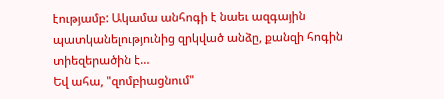էությամբ: Ակամա անհոգի է նաեւ ազգային պատկանելությունից զրկված անձը, քանզի հոգին
տիեզերածին է…
Եվ ահա, "զոմբիացնում"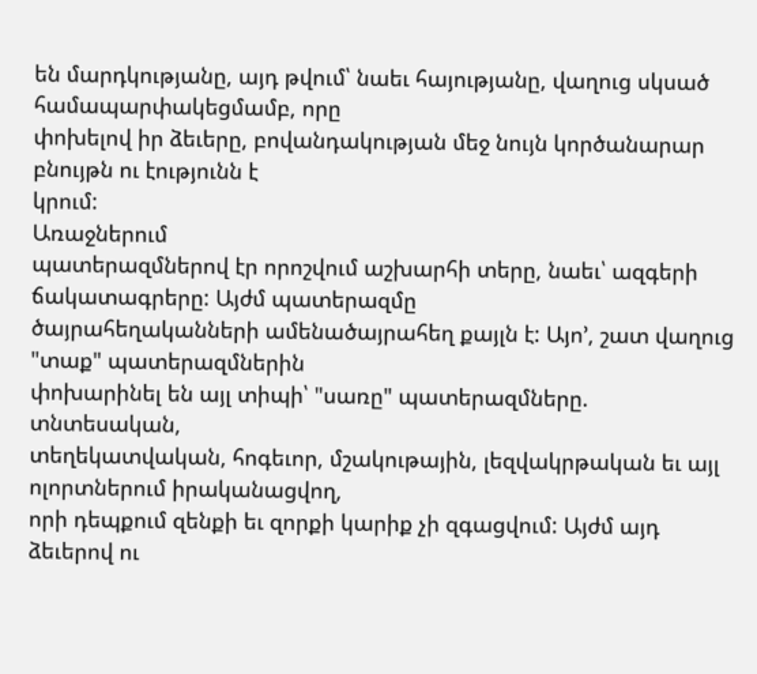են մարդկությանը, այդ թվում՝ նաեւ հայությանը, վաղուց սկսած համապարփակեցմամբ, որը
փոխելով իր ձեւերը, բովանդակության մեջ նույն կործանարար բնույթն ու էությունն է
կրում:
Առաջներում
պատերազմներով էր որոշվում աշխարհի տերը, նաեւ՝ ազգերի ճակատագրերը: Այժմ պատերազմը
ծայրահեղականների ամենածայրահեղ քայլն է: Այո’, շատ վաղուց "տաք" պատերազմներին
փոխարինել են այլ տիպի՝ "սառը" պատերազմները.
տնտեսական,
տեղեկատվական, հոգեւոր, մշակութային, լեզվակրթական եւ այլ ոլորտներում իրականացվող,
որի դեպքում զենքի եւ զորքի կարիք չի զգացվում: Այժմ այդ ձեւերով ու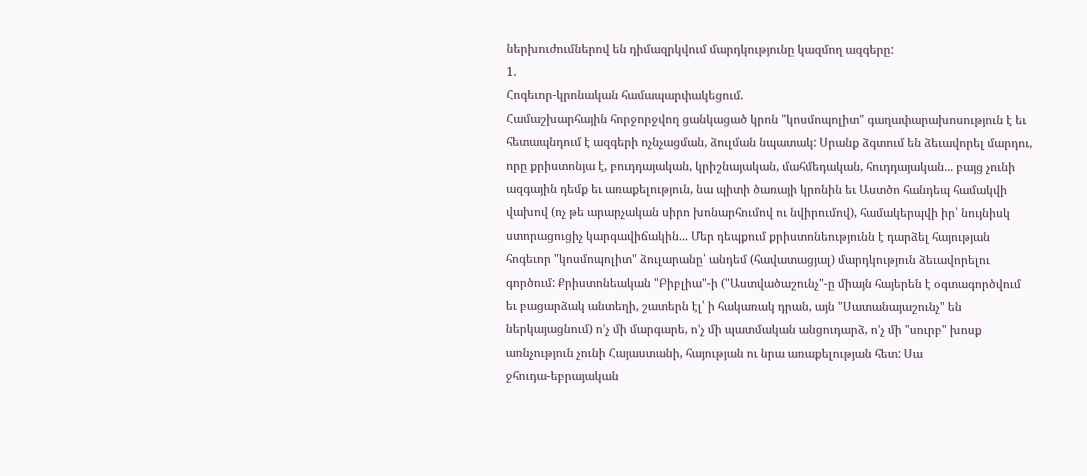ներխուժումներով են դիմազրկվում մարդկությունը կազմող ազգերը:
1.
Հոգեւոր-կրոնական համապարփակեցում.
Համաշխարհային հորջորջվող ցանկացած կրոն "կոսմոպոլիտ" գաղափարախոսություն է եւ
հետապնդում է ազգերի ոչնչացման, ձուլման նպատակ: Սրանք ձգտում են ձեւավորել մարդու,
որը քրիստոնյա է, բուդդայական, կրիշնայական, մահմեդական, հուդդայական... բայց չունի
ազգային դեմք եւ առաքելություն, նա պիտի ծառայի կրոնին եւ Աստծո հանդեպ համակվի
վախով (ոչ թե արարչական սիրո խոնարհումով ու նվիրումով), համակերպվի իր՝ նույնիսկ
ստորացուցիչ կարգավիճակին... Մեր դեպքում քրիստոնեությունն է դարձել հայության
հոգեւոր "կոսմոպոլիտ" ձուլարանը՝ անդեմ (հավատացյալ) մարդկություն ձեւավորելու
գործում: Քրիստոնեական "Բիբլիա"-ի ("Աստվածաշունչ"-ը միայն հայերեն է օգտագործվում
եւ բացարձակ անտեղի, շատերն էլ՝ ի հակառակ դրան, այն "Սատանայաշունչ" են
ներկայացնում) ո’չ մի մարգարե, ո’չ մի պատմական անցուդարձ, ո’չ մի "սուրբ" խոսք
առնչություն չունի Հայաստանի, հայության ու նրա առաքելության հետ: Սա
ջհուդա-եբրայական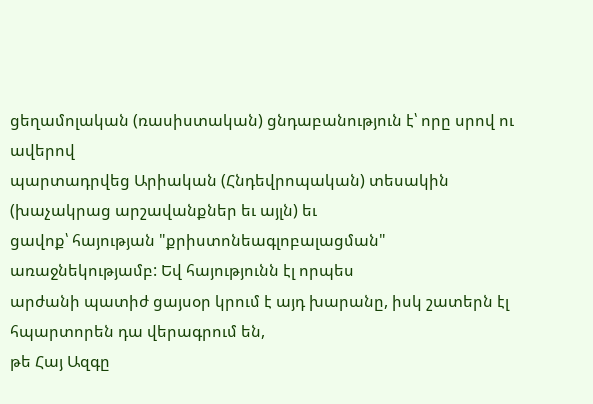ցեղամոլական (ռասիստական) ցնդաբանություն է՝ որը սրով ու ավերով
պարտադրվեց Արիական (Հնդեվրոպական) տեսակին (խաչակրաց արշավանքներ եւ այլն) եւ
ցավոք՝ հայության "քրիստոնեագլոբալացման" առաջնեկությամբ: Եվ հայությունն էլ որպես
արժանի պատիժ ցայսօր կրում է այդ խարանը, իսկ շատերն էլ հպարտորեն դա վերագրում են,
թե Հայ Ազգը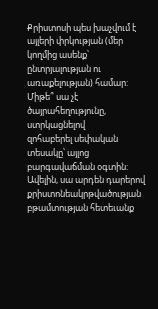Քրիստոսի պես խաչվում է այլերի փրկության (մեր կողմից ասենք՝
ընտրյալության ու առաքելության) համար: Միթե՞ սա չէ ծայրահեղությունը, ստրկացնելով
զոհաբերել սեփական տեսակը՝ այլոց բարգավաճման օգտին: Ավելին, սա արդեն դարերով
քրիստոնեակրթվածության բթամտության հետեւանք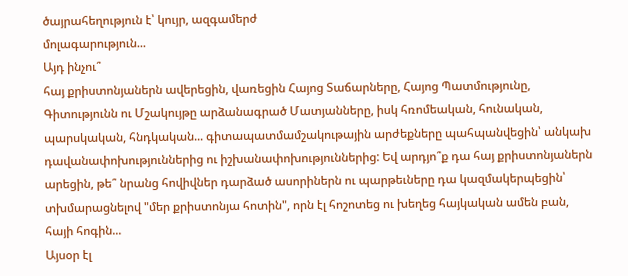ծայրահեղություն է՝ կույր, ազգամերժ
մոլագարություն...
Այդ ինչու՞
հայ քրիստոնյաներն ավերեցին, վառեցին Հայոց Տաճարները, Հայոց Պատմությունը,
Գիտությունն ու Մշակույթը արձանագրած Մատյանները, իսկ հռոմեական, հունական,
պարսկական, հնդկական... գիտապատմամշակութային արժեքները պահպանվեցին՝ անկախ
դավանափոխություններից ու իշխանափոխություններից: Եվ արդյո՞ք դա հայ քրիստոնյաներն
արեցին, թե՞ նրանց հովիվներ դարձած ասորիներն ու պարթեւները դա կազմակերպեցին՝
տխմարացնելով "մեր քրիստոնյա հոտին", որն էլ հոշոտեց ու խեղեց հայկական ամեն բան,
հայի հոգին...
Այսօր էլ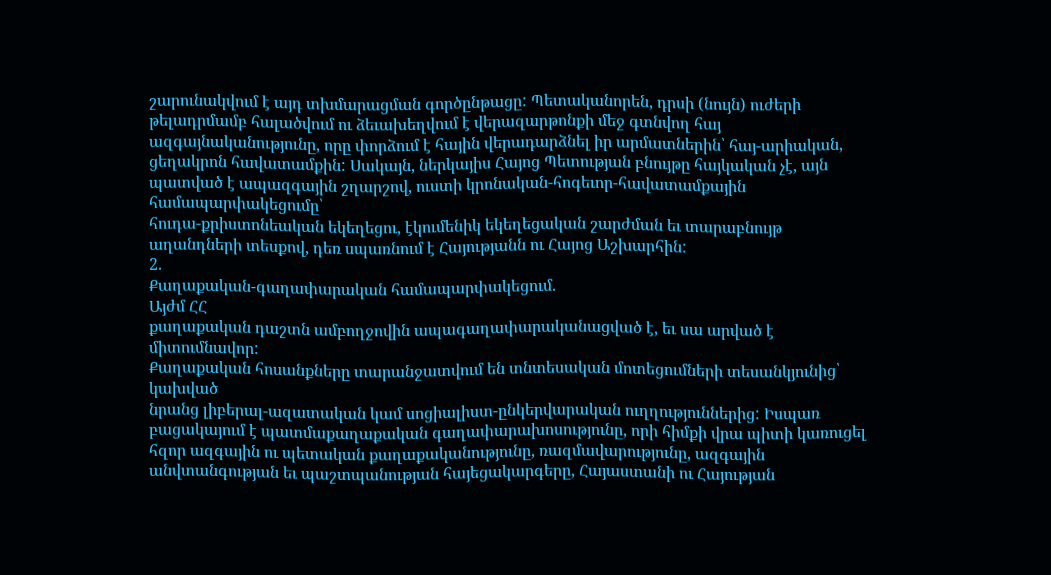շարունակվում է այդ տխմարացման գործընթացը: Պետականորեն, դրսի (նույն) ուժերի
թելադրմամբ հալածվում ու ձեւախեղվում է վերազարթոնքի մեջ գտնվող հայ
ազգայնականությունը, որը փորձում է հային վերադարձնել իր արմատներին՝ հայ-արիական,
ցեղակրոն հավատամքին: Սակայն, ներկայիս Հայոց Պետության բնույթը հայկական չէ, այն
պատված է ապազգային շղարշով, ուստի կրոնական-հոգեւոր-հավատամքային համապարփակեցումը՝
հուդա-քրիստոնեական եկեղեցու, էկումենիկ եկեղեցական շարժման եւ տարաբնույթ
աղանդների տեսքով, դեռ սպառնում է Հայությանն ու Հայոց Աշխարհին:
2.
Քաղաքական-գաղափարական համապարփակեցում.
Այժմ ՀՀ
քաղաքական դաշտն ամբողջովին ապագաղափարականացված է, եւ սա արված է միտումնավոր:
Քաղաքական հոսանքները տարանջատվում են տնտեսական մոտեցումների տեսանկյունից՝ կախված
նրանց լիբերալ-ազատական կամ սոցիալիստ-ընկերվարական ուղղություններից: Իսպառ
բացակայում է պատմաքաղաքական գաղափարախոսությունը, որի հիմքի վրա պիտի կառուցել
հզոր ազգային ու պետական քաղաքականությունը, ռազմավարությունը, ազգային
անվտանգության եւ պաշտպանության հայեցակարգերը, Հայաստանի ու Հայության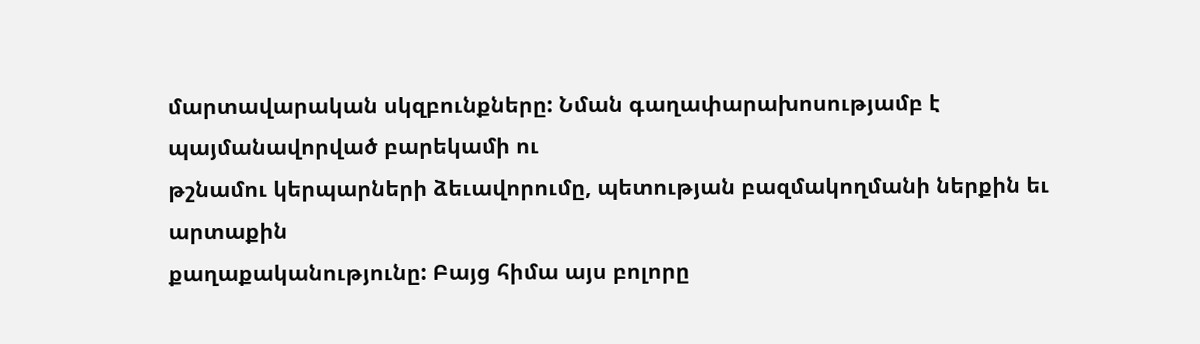մարտավարական սկզբունքները: Նման գաղափարախոսությամբ է պայմանավորված բարեկամի ու
թշնամու կերպարների ձեւավորումը, պետության բազմակողմանի ներքին եւ արտաքին
քաղաքականությունը: Բայց հիմա այս բոլորը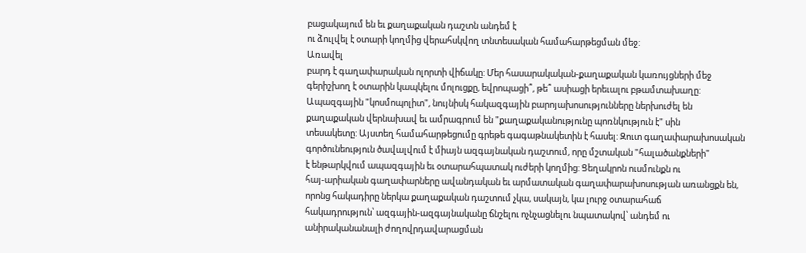բացակայում են եւ քաղաքական դաշտն անդեմ է
ու ձուլվել է օտարի կողմից վերահսկվող տնտեսական համահարթեցման մեջ:
Առավել
բարդ է գաղափարական ոլորտի վիճակը: Մեր հասարակական-քաղաքական կառույցների մեջ
գերիշխող է օտարին կապկելու մոլուցքը, եվրոպացի՞, թե՞ ասիացի երեւալու բթամտախաղը:
Ապազգային "կոսմոպոլիտ", նույնիսկ հակազգային բարոյախոսությունները ներխուժել են
քաղաքական վերնախավ եւ ամրագրում են "քաղաքականությունը պոռնկություն է" սին
տեսակետը: Այստեղ համահարթեցումը գրեթե գագաթնակետին է հասել: Զուտ գաղափարախոսական
գործունեություն ծավալվում է միայն ազգայնական դաշտում, որը մշտական "հալածանքների"
է ենթարկվում ապազգային եւ օտարահպատակ ուժերի կողմից: Ցեղակրոն ուսմունքն ու
հայ-արիական գաղափարները ավանդական եւ արմատական գաղափարախոսության առանցքն են,
որոնց հակադիրը ներկա քաղաքական դաշտում չկա, սակայն, կա լուրջ օտարահաճ
հակադրություն՝ ազգային-ազգայնականը ճնշելու ոչնչացնելու նպատակով՝ անդեմ ու
անիրականանալի ժողովրդավարացման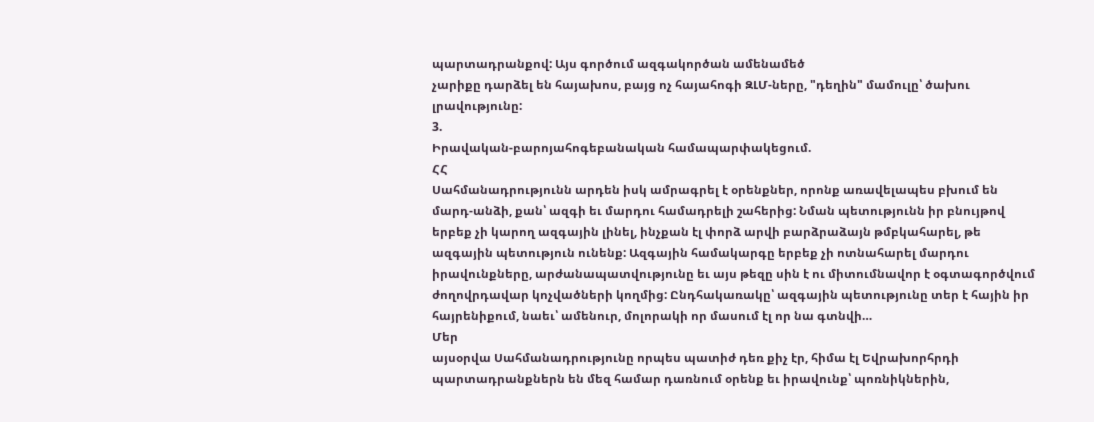պարտադրանքով: Այս գործում ազգակործան ամենամեծ
չարիքը դարձել են հայախոս, բայց ոչ հայահոգի ԶԼՄ-ները, "դեղին" մամուլը՝ ծախու
լրավությունը:
3.
Իրավական-բարոյահոգեբանական համապարփակեցում.
ՀՀ
Սահմանադրությունն արդեն իսկ ամրագրել է օրենքներ, որոնք առավելապես բխում են
մարդ-անձի, քան՝ ազգի եւ մարդու համադրելի շահերից: Նման պետությունն իր բնույթով
երբեք չի կարող ազգային լինել, ինչքան էլ փորձ արվի բարձրաձայն թմբկահարել, թե
ազգային պետություն ունենք: Ազգային համակարգը երբեք չի ոտնահարել մարդու
իրավունքները, արժանապատվությունը եւ այս թեզը սին է ու միտումնավոր է օգտագործվում
ժողովրդավար կոչվածների կողմից: Ընդհակառակը՝ ազգային պետությունը տեր է հային իր
հայրենիքում, նաեւ՝ ամենուր, մոլորակի որ մասում էլ որ նա գտնվի…
Մեր
այսօրվա Սահմանադրությունը որպես պատիժ դեռ քիչ էր, հիմա էլ Եվրախորհրդի
պարտադրանքներն են մեզ համար դառնում օրենք եւ իրավունք՝ պոռնիկներին,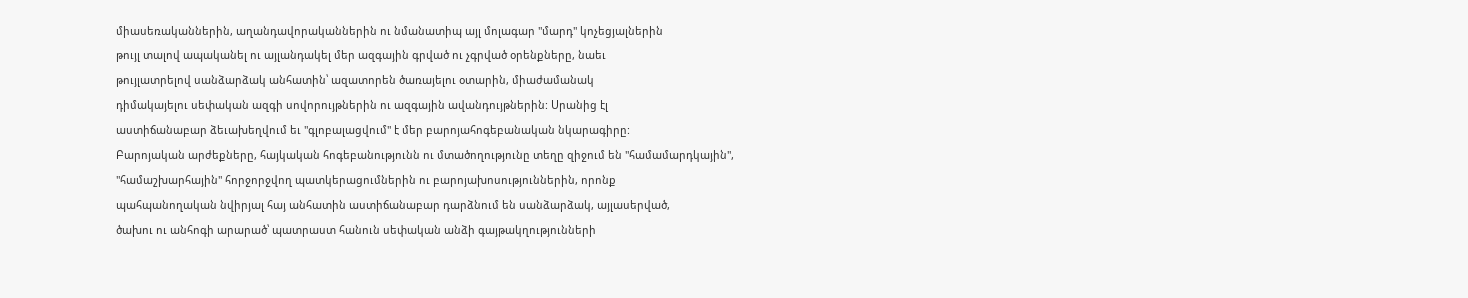միասեռականներին, աղանդավորականներին ու նմանատիպ այլ մոլագար "մարդ" կոչեցյալներին
թույլ տալով ապականել ու այլանդակել մեր ազգային գրված ու չգրված օրենքները, նաեւ
թույլատրելով սանձարձակ անհատին՝ ազատորեն ծառայելու օտարին, միաժամանակ
դիմակայելու սեփական ազգի սովորույթներին ու ազգային ավանդույթներին: Սրանից էլ
աստիճանաբար ձեւախեղվում եւ "գլոբալացվում" է մեր բարոյահոգեբանական նկարագիրը:
Բարոյական արժեքները, հայկական հոգեբանությունն ու մտածողությունը տեղը զիջում են "համամարդկային",
"համաշխարհային" հորջորջվող պատկերացումներին ու բարոյախոսություններին, որոնք
պահպանողական նվիրյալ հայ անհատին աստիճանաբար դարձնում են սանձարձակ, այլասերված,
ծախու ու անհոգի արարած՝ պատրաստ հանուն սեփական անձի գայթակղությունների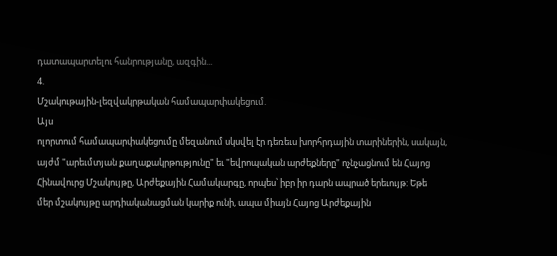դատապարտելու հանրությանը, ազգին...
4.
Մշակութային-լեզվակրթական համապարփակեցում.
Այս
ոլորտում համապարփակեցումը մեզանում սկսվել էր դեռեւս խորհրդային տարիներին, սակայն,
այժմ "արեւմտյան քաղաքակրթությունը" եւ "եվրոպական արժեքները" ոչնչացնում են Հայոց
Հինավուրց Մշակույթը, Արժեքային Համակարգը, որպես՝ իբր իր դարն ապրած երեւույթ: Եթե
մեր մշակույթը արդիականացման կարիք ունի, ապա միայն Հայոց Արժեքային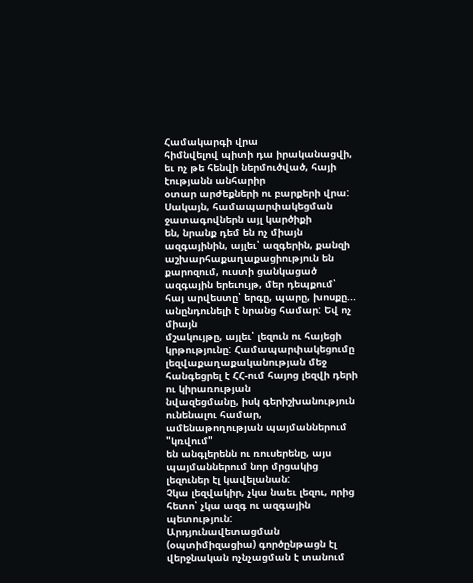Համակարգի վրա
հիմնվելով պիտի դա իրականացվի, եւ ոչ թե հենվի ներմուծված, հայի էությանն անհարիր
օտար արժեքների ու բարքերի վրա: Սակայն, համապարփակեցման ջատագովներն այլ կարծիքի
են, նրանք դեմ են ոչ միայն ազգայինին, այլեւ՝ ազգերին, քանզի
աշխարհաքաղաքացիություն են քարոզում, ուստի ցանկացած ազգային երեւույթ, մեր դեպքում՝
հայ արվեստը՝ երգը, պարը, խոսքը... անընդունելի է նրանց համար: Եվ ոչ միայն
մշակույթը, այլեւ՝ լեզուն ու հայեցի կրթությունը: Համապարփակեցումը
լեզվաքաղաքականության մեջ հանգեցրել է ՀՀ-ում հայոց լեզվի դերի ու կիրառության
նվազեցմանը, իսկ գերիշխանություն ունենալու համար, ամենաթողության պայմաններում "կռվում"
են անգլերենն ու ռուսերենը, այս պայմաններում նոր մրցակից լեզուներ էլ կավելանան:
Չկա լեզվակիր, չկա նաեւ լեզու, որից հետո՝ չկա ազգ ու ազգային պետություն:
Արդյունավետացման (օպտիմիզացիա) գործընթացն էլ վերջնական ոչնչացման է տանում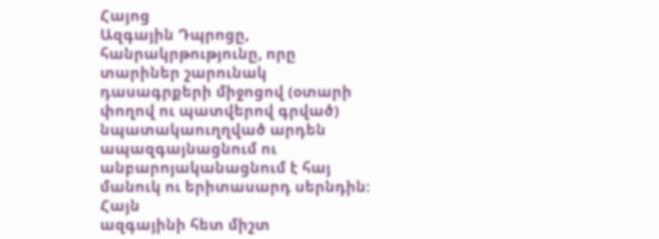Հայոց
Ազգային Դպրոցը, հանրակրթությունը, որը տարիներ շարունակ դասագրքերի միջոցով (օտարի
փողով ու պատվերով գրված) նպատակաուղղված արդեն ապազգայնացնում ու
անբարոյականացնում է հայ մանուկ ու երիտասարդ սերնդին:
Հայն
ազգայինի հետ միշտ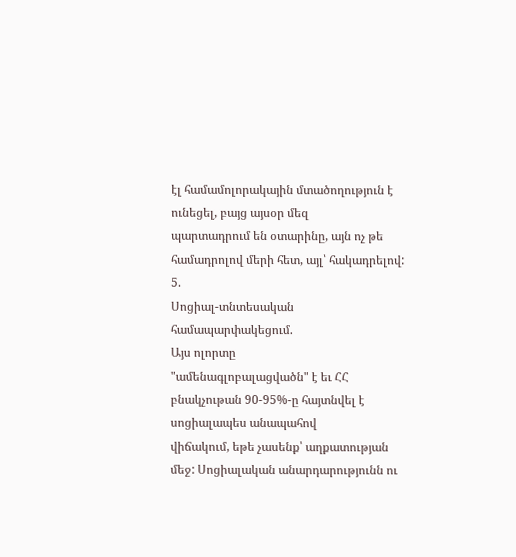էլ համամոլորակային մտածողություն է ունեցել, բայց այսօր մեզ
պարտադրում են օտարինը, այն ոչ թե համադրոլով մերի հետ, այլ՝ հակադրելով:
5.
Սոցիալ-տնտեսական համապարփակեցում.
Այս ոլորտը
"ամենագլոբալացվածն" է եւ ՀՀ բնակչութան 90-95%-ը հայտնվել է սոցիալապես անապահով
վիճակում, եթե չասենք՝ աղքատության մեջ: Սոցիալական անարդարությունն ու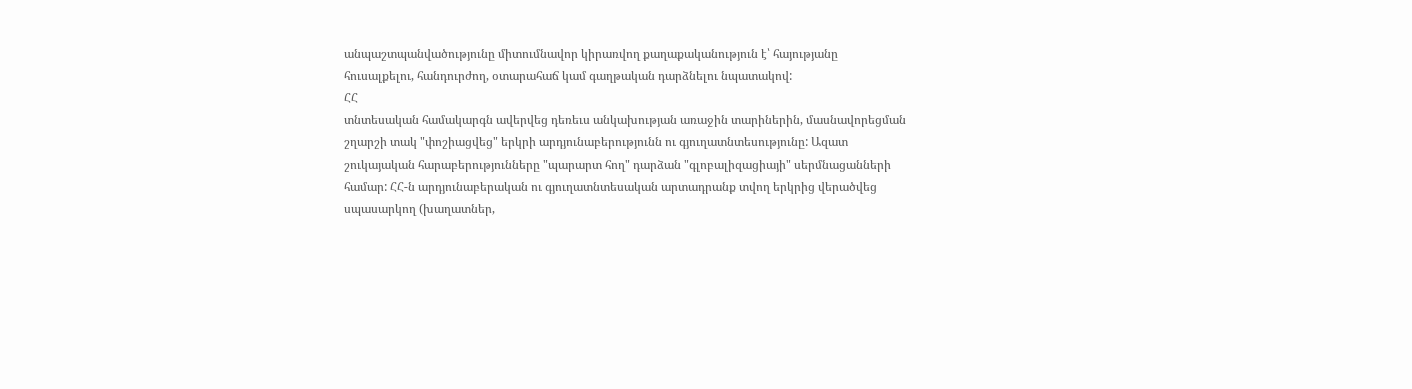անպաշտպանվածությունը միտումնավոր կիրառվող քաղաքականություն է՝ հայությանը
հուսալքելու, հանդուրժող, օտարահաճ կամ գաղթական դարձնելու նպատակով:
ՀՀ
տնտեսական համակարգն ավերվեց դեռեւս անկախության առաջին տարիներին, մասնավորեցման
շղարշի տակ "փոշիացվեց" երկրի արդյունաբերությունն ու գյուղատնտեսությունը: Ազատ
շուկայական հարաբերությունները "պարարտ հող" դարձան "գլոբալիզացիայի" սերմնացանների
համար: ՀՀ-ն արդյունաբերական ու գյուղատնտեսական արտադրանք տվող երկրից վերածվեց
սպասարկող (խաղատներ,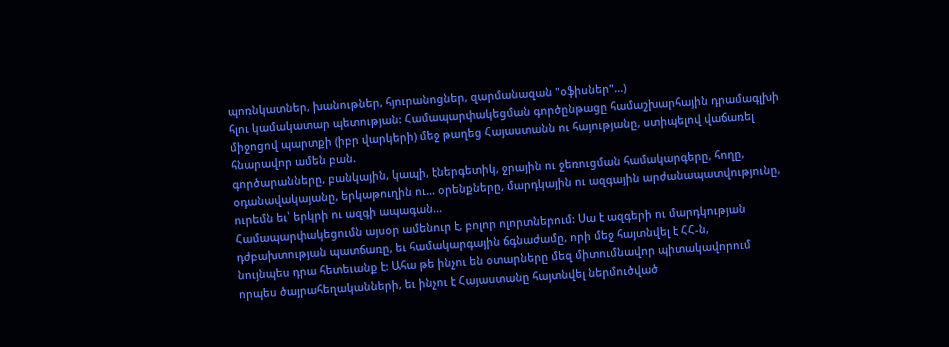պոռնկատներ, խանութներ, հյուրանոցներ, զարմանազան "օֆիսներ"...)
հլու կամակատար պետության: Համապարփակեցման գործընթացը համաշխարհային դրամագլխի
միջոցով պարտքի (իբր վարկերի) մեջ թաղեց Հայաստանն ու հայությանը, ստիպելով վաճառել
հնարավոր ամեն բան.
գործարանները, բանկային, կապի, էներգետիկ, ջրային ու ջեռուցման համակարգերը, հողը,
օդանավակայանը, երկաթուղին ու… օրենքները, մարդկային ու ազգային արժանապատվությունը,
ուրեմն եւ՝ երկրի ու ազգի ապագան…
Համապարփակեցումն այսօր ամենուր է, բոլոր ոլորտներում: Սա է ազգերի ու մարդկության
դժբախտության պատճառը, եւ համակարգային ճգնաժամը, որի մեջ հայտնվել է ՀՀ-ն,
նույնպես դրա հետեւանք է: Ահա թե ինչու են օտարները մեզ միտումնավոր պիտակավորում
որպես ծայրահեղականների, եւ ինչու է Հայաստանը հայտնվել ներմուծված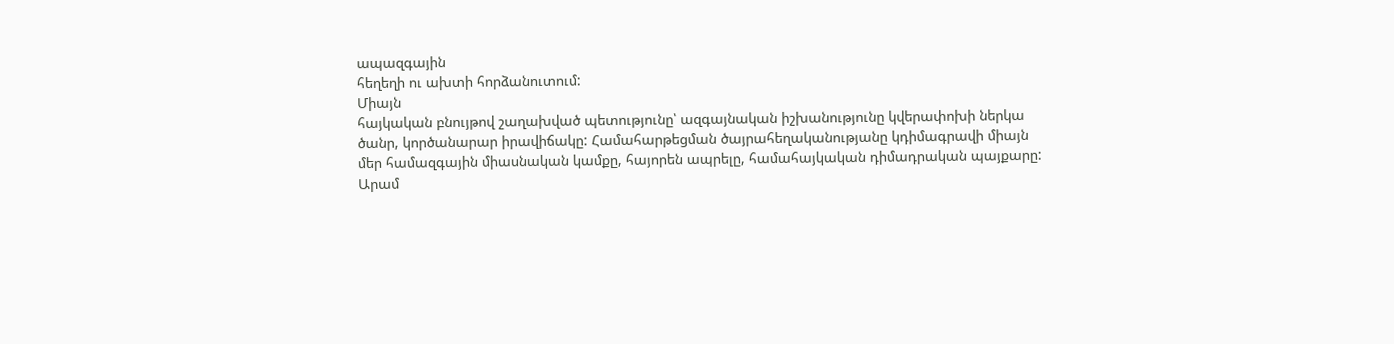ապազգային
հեղեղի ու ախտի հորձանուտում:
Միայն
հայկական բնույթով շաղախված պետությունը՝ ազգայնական իշխանությունը կվերափոխի ներկա
ծանր, կործանարար իրավիճակը: Համահարթեցման ծայրահեղականությանը կդիմագրավի միայն
մեր համազգային միասնական կամքը, հայորեն ապրելը, համահայկական դիմադրական պայքարը:
Արամ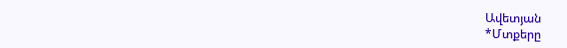Ավետյան
*Մտքերը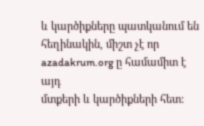և կարծիքները պատկանում են հեղինակին, միշտ չէ որ azadakrum.org ը համամիտ է այդ
մտքերի և կարծիքների հետ: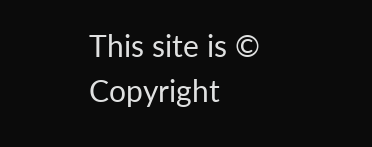This site is © Copyright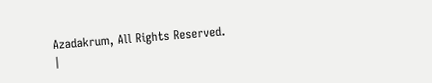Azadakrum, All Rights Reserved.
|